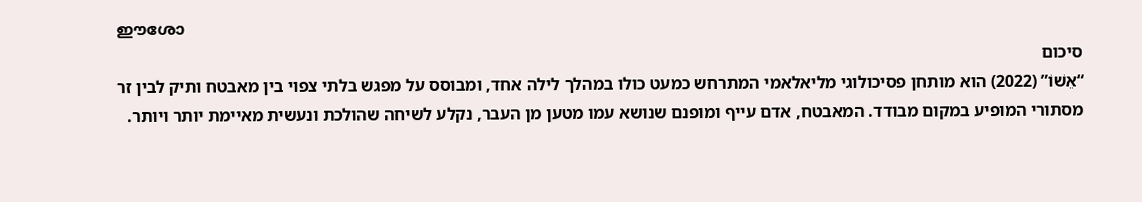ഈശോ
סיכום
“אֵשׁוֹ” (2022) הוא מותחן פסיכולוגי מליאלאמי המתרחש כמעט כולו במהלך לילה אחד, ומבוסס על מפגש בלתי צפוי בין מאבטח ותיק לבין זר מסתורי המופיע במקום מבודד. המאבטח, אדם עייף ומופנם שנושא עמו מטען מן העבר, נקלע לשיחה שהולכת ונעשית מאיימת יותר ויותר.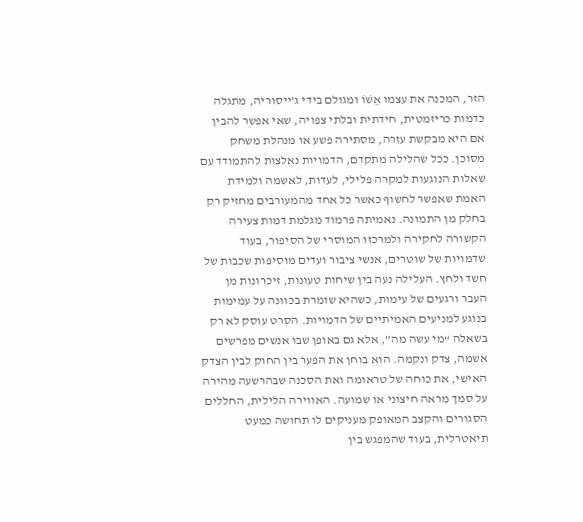הזר, המכנה את עצמו אֵשׁוֹ ומגולם בידי ג’ייסוריה, מתגלה כדמות כריזמטית, חידתית ובלתי צפויה, שאי אפשר להבין אם היא מבקשת עזרה, מסתירה פשע או מנהלת משחק מסוכן. ככל שהלילה מתקדם, הדמויות נאלצות להתמודד עם שאלות הנוגעות למקרה פלילי, לעדות, לאשמה ולמידת האמת שאפשר לחשוף כאשר כל אחד מהמעורבים מחזיק רק בחלק מן התמונה. נאמיתה פרמוד מגלמת דמות צעירה הקשורה לחקירה ולמרכזו המוסרי של הסיפור, בעוד שדמויות של שוטרים, אנשי ציבור ועדים מוסיפות שכבות של חשד ולחץ. העלילה נעה בין שיחות טעונות, זיכרונות מן העבר ורגעים של עימות, כשהיא שומרת בכוונה על עמימות בנוגע למניעים האמיתיים של הדמויות. הסרט עוסק לא רק בשאלה “מי עשה מה”, אלא גם באופן שבו אנשים מפרשים אשמה, צדק ונקמה. הוא בוחן את הפער בין החוק לבין הצדק האישי, את כוחה של טראומה ואת הסכנה שבהרשעה מהירה על סמך מראה חיצוני או שמועה. האווירה הלילית, החללים הסגורים והקצב המאופק מעניקים לו תחושה כמעט תיאטרלית, בעוד שהמפגש בין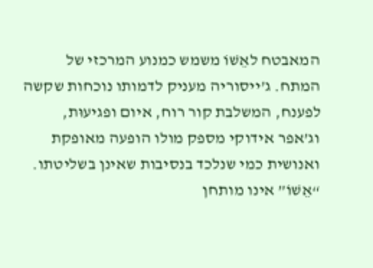המאבטח לאֵשׁוֹ משמש כמנוע המרכזי של המתח. ג’ייסוריה מעניק לדמותו נוכחות שקשה לפענח, המשלבת קור רוח, איום ופגיעוּת, וג’אפר אידוקי מספק מולו הופעה מאופקת ואנושית כמי שנלכד בנסיבות שאינן בשליטתו. “אֵשׁוֹ” אינו מותחן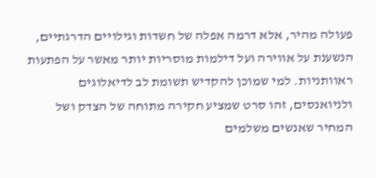פעולה מהיר, אלא דרמה אפלה של חשדות וגילויים הדרגתיים, הנשענת על אווירה ועל דילמות מוסריות יותר מאשר על הפתעות ראוותניות. למי שמוכן להקדיש תשומת לב לדיאלוגים ולניואנסים, זהו סרט שמציע חקירה מתוחה של הצדק ושל המחיר שאנשים משלמים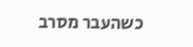כשהעבר מסרב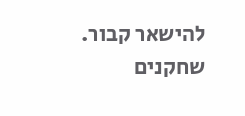להישאר קבור.
שחקנים